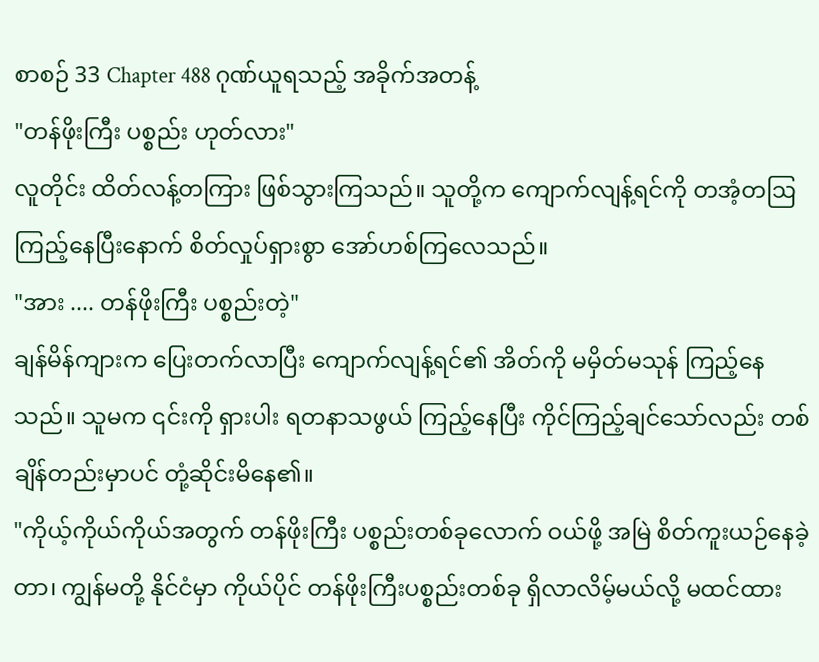စာစဉ် 33 Chapter 488 ဂုဏ်ယူရသည့် အခိုက်အတန့်
"တန်ဖိုးကြီး ပစ္စည်း ဟုတ်လား"
လူတိုင်း ထိတ်လန့်တကြား ဖြစ်သွားကြသည်။ သူတို့က ကျောက်လျန့်ရင်ကို တအံ့တဩ ကြည့်နေပြီးနောက် စိတ်လှုပ်ရှားစွာ အော်ဟစ်ကြလေသည်။
"အား .... တန်ဖိုးကြီး ပစ္စည်းတဲ့"
ချန်မိန်ကျားက ပြေးတက်လာပြီး ကျောက်လျန့်ရင်၏ အိတ်ကို မမှိတ်မသုန် ကြည့်နေသည်။ သူမက ၎င်းကို ရှားပါး ရတနာသဖွယ် ကြည့်နေပြီး ကိုင်ကြည့်ချင်သော်လည်း တစ်ချိန်တည်းမှာပင် တုံ့ဆိုင်းမိနေ၏။
"ကိုယ့်ကိုယ်ကိုယ်အတွက် တန်ဖိုးကြီး ပစ္စည်းတစ်ခုလောက် ဝယ်ဖို့ အမြဲ စိတ်ကူးယဉ်နေခဲ့တာ၊ ကျွန်မတို့ နိုင်ငံမှာ ကိုယ်ပိုင် တန်ဖိုးကြီးပစ္စည်းတစ်ခု ရှိလာလိမ့်မယ်လို့ မထင်ထား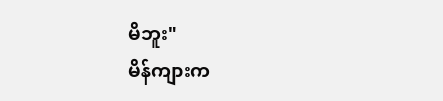မိဘူး"
မိန်ကျားက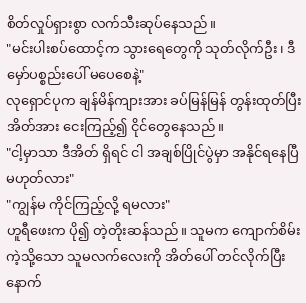စိတ်လှုပ်ရှားစွာ လက်သီးဆုပ်နေသည်။
"မင်းပါးစပ်ထောင့်က သွားရေတွေကို သုတ်လိုက်ဦး၊ ဒီမှော်ပစ္စည်းပေါ် မပေစေနဲ့"
လုရှောင်ပုက ချန်မိန်ကျားအား ခပ်မြန်မြန် တွန်းထုတ်ပြီး အိတ်အား ငေးကြည့်၍ ငိုင်တွေနေသည်။
"ငါ့မှာသာ ဒီအိတ် ရှိရင် ငါ အချစ်ပြိုင်ပွဲမှာ အနိုင်ရနေပြီ မဟုတ်လား"
"ကျွန်မ ကိုင်ကြည့်လို့ ရမလား"
ဟူရီဖေးက ပို၍ တဲ့တိုးဆန်သည်။ သူမက ကျောက်စိမ်းကဲ့သို့သော သူမလက်လေးကို အိတ်ပေါ် တင်လိုက်ပြီးနောက်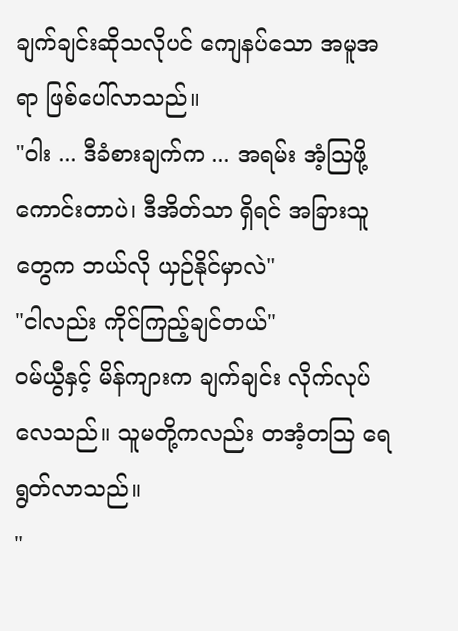ချက်ချင်းဆိုသလိုပင် ကျေနပ်သော အမူအရာ ဖြစ်ပေါ်လာသည်။
"ဝါး ... ဒီခံစားချက်က ... အရမ်း အံ့ဩဖို့ ကောင်းတာပဲ၊ ဒီအိတ်သာ ရှိရင် အခြားသူတွေက ဘယ်လို ယှဉ်နိုင်မှာလဲ"
"ငါလည်း ကိုင်ကြည့်ချင်တယ်"
ဝမ်ယွီနှင့် မိန်ကျားက ချက်ချင်း လိုက်လုပ်လေသည်။ သူမတို့ကလည်း တအံ့တဩ ရေရွတ်လာသည်။
"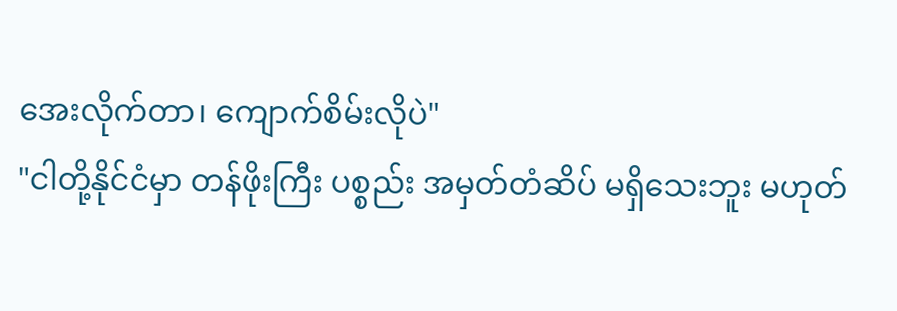အေးလိုက်တာ၊ ကျောက်စိမ်းလိုပဲ"
"ငါတို့နိုင်ငံမှာ တန်ဖိုးကြီး ပစ္စည်း အမှတ်တံဆိပ် မရှိသေးဘူး မဟုတ်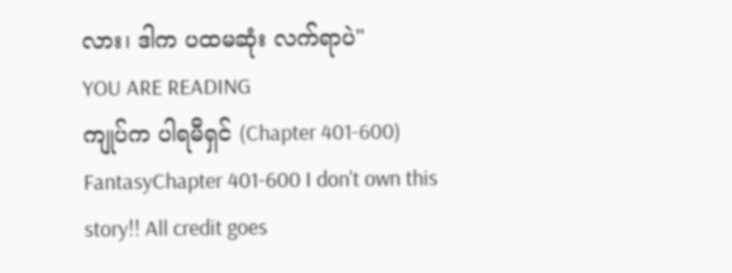လား၊ ဒါက ပထမဆုံး လက်ရာပဲ"
YOU ARE READING
ကျုပ်က ပါရမီရှင် (Chapter 401-600)
FantasyChapter 401-600 I don't own this story!! All credit goes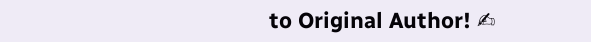to Original Author! ✍